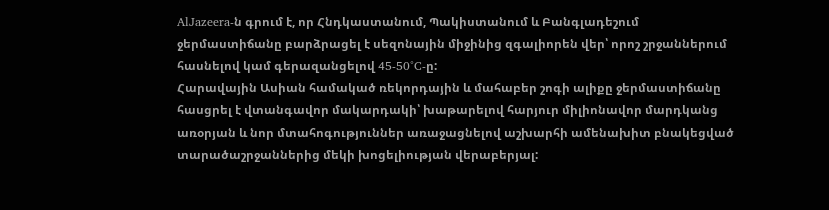AlJazeera-ն գրում է, որ Հնդկաստանում, Պակիստանում և Բանգլադեշում ջերմաստիճանը բարձրացել է սեզոնային միջինից զգալիորեն վեր՝ որոշ շրջաններում հասնելով կամ գերազանցելով 45-50°C-ը:
Հարավային Ասիան համակած ռեկորդային և մահաբեր շոգի ալիքը ջերմաստիճանը հասցրել է վտանգավոր մակարդակի՝ խաթարելով հարյուր միլիոնավոր մարդկանց առօրյան և նոր մտահոգություններ առաջացնելով աշխարհի ամենախիտ բնակեցված տարածաշրջաններից մեկի խոցելիության վերաբերյալ: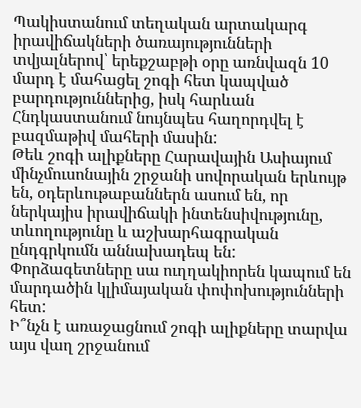Պակիստանում տեղական արտակարգ իրավիճակների ծառայությունների տվյալներով՝ երեքշաբթի օրը առնվազն 10 մարդ է մահացել շոգի հետ կապված բարդություններից, իսկ հարևան Հնդկաստանում նույնպես հաղորդվել է բազմաթիվ մահերի մասին:
Թեև շոգի ալիքները Հարավային Ասիայում մինչմուսոնային շրջանի սովորական երևույթ են, օդերևութաբաններն ասում են, որ ներկայիս իրավիճակի ինտենսիվությունը, տևողությունը և աշխարհագրական ընդգրկումն աննախադեպ են: Փորձագետները սա ուղղակիորեն կապում են մարդածին կլիմայական փոփոխությունների հետ:
Ի՞նչն է առաջացնում շոգի ալիքները տարվա այս վաղ շրջանում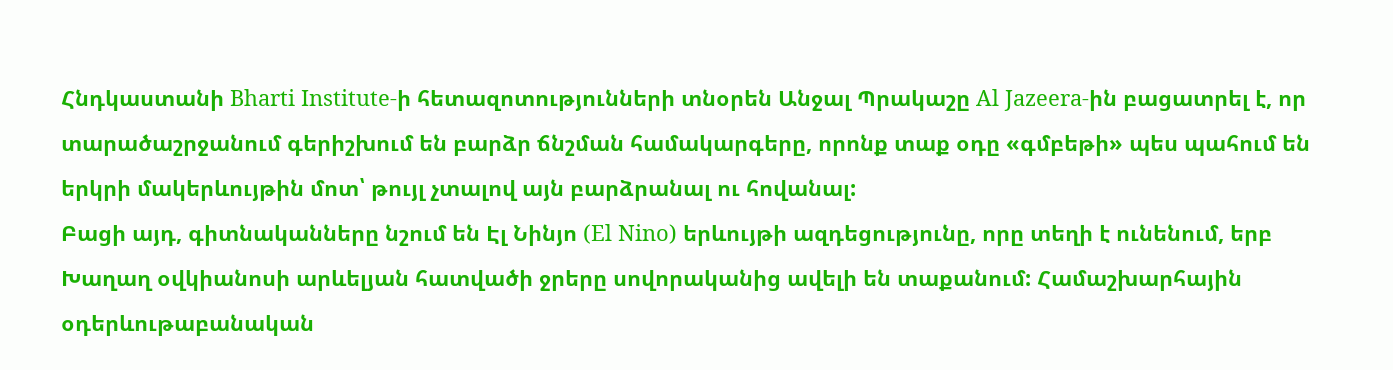Հնդկաստանի Bharti Institute-ի հետազոտությունների տնօրեն Անջալ Պրակաշը Al Jazeera-ին բացատրել է, որ տարածաշրջանում գերիշխում են բարձր ճնշման համակարգերը, որոնք տաք օդը «գմբեթի» պես պահում են երկրի մակերևույթին մոտ՝ թույլ չտալով այն բարձրանալ ու հովանալ:
Բացի այդ, գիտնականները նշում են Էլ Նինյո (El Nino) երևույթի ազդեցությունը, որը տեղի է ունենում, երբ Խաղաղ օվկիանոսի արևելյան հատվածի ջրերը սովորականից ավելի են տաքանում: Համաշխարհային օդերևութաբանական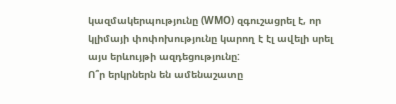կազմակերպությունը (WMO) զգուշացրել է, որ կլիմայի փոփոխությունը կարող է էլ ավելի սրել այս երևույթի ազդեցությունը:
Ո՞ր երկրներն են ամենաշատը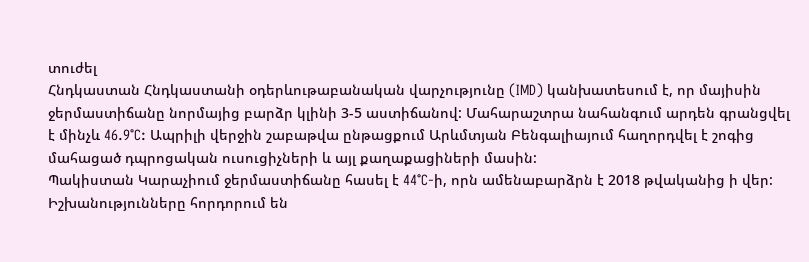տուժել
Հնդկաստան Հնդկաստանի օդերևութաբանական վարչությունը (IMD) կանխատեսում է, որ մայիսին ջերմաստիճանը նորմայից բարձր կլինի 3-5 աստիճանով: Մահարաշտրա նահանգում արդեն գրանցվել է մինչև 46.9°C: Ապրիլի վերջին շաբաթվա ընթացքում Արևմտյան Բենգալիայում հաղորդվել է շոգից մահացած դպրոցական ուսուցիչների և այլ քաղաքացիների մասին:
Պակիստան Կարաչիում ջերմաստիճանը հասել է 44°C-ի, որն ամենաբարձրն է 2018 թվականից ի վեր: Իշխանությունները հորդորում են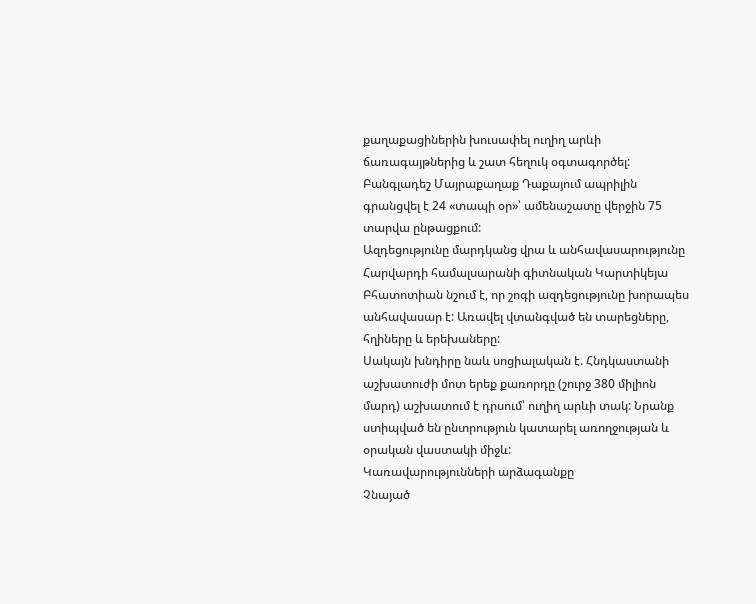քաղաքացիներին խուսափել ուղիղ արևի ճառագայթներից և շատ հեղուկ օգտագործել:
Բանգլադեշ Մայրաքաղաք Դաքայում ապրիլին գրանցվել է 24 «տապի օր»՝ ամենաշատը վերջին 75 տարվա ընթացքում:
Ազդեցությունը մարդկանց վրա և անհավասարությունը
Հարվարդի համալսարանի գիտնական Կարտիկեյա Բհատոտիան նշում է, որ շոգի ազդեցությունը խորապես անհավասար է: Առավել վտանգված են տարեցները, հղիները և երեխաները:
Սակայն խնդիրը նաև սոցիալական է. Հնդկաստանի աշխատուժի մոտ երեք քառորդը (շուրջ 380 միլիոն մարդ) աշխատում է դրսում՝ ուղիղ արևի տակ: Նրանք ստիպված են ընտրություն կատարել առողջության և օրական վաստակի միջև:
Կառավարությունների արձագանքը
Չնայած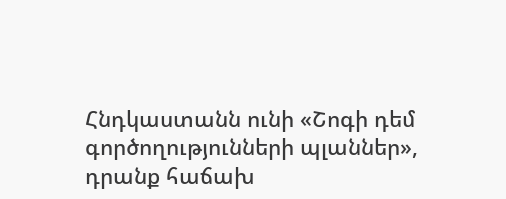Հնդկաստանն ունի «Շոգի դեմ գործողությունների պլաններ», դրանք հաճախ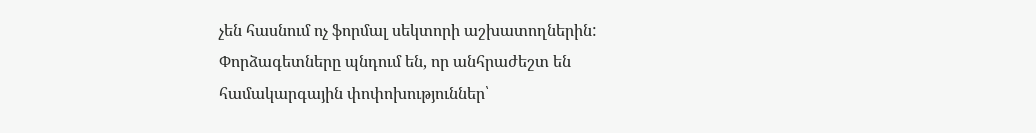չեն հասնում ոչ ֆորմալ սեկտորի աշխատողներին: Փորձագետները պնդում են, որ անհրաժեշտ են համակարգային փոփոխություններ՝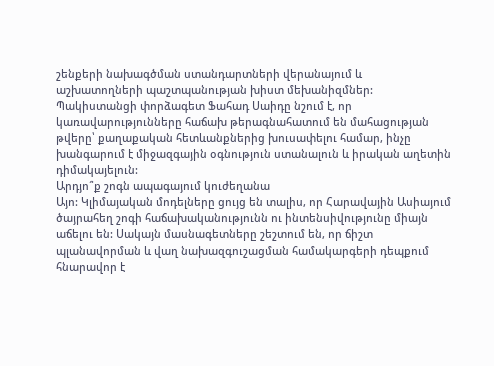շենքերի նախագծման ստանդարտների վերանայում և աշխատողների պաշտպանության խիստ մեխանիզմներ:
Պակիստանցի փորձագետ Ֆահադ Սաիդը նշում է, որ կառավարությունները հաճախ թերագնահատում են մահացության թվերը՝ քաղաքական հետևանքներից խուսափելու համար, ինչը խանգարում է միջազգային օգնություն ստանալուն և իրական աղետին դիմակայելուն:
Արդյո՞ք շոգն ապագայում կուժեղանա
Այո: Կլիմայական մոդելները ցույց են տալիս, որ Հարավային Ասիայում ծայրահեղ շոգի հաճախականությունն ու ինտենսիվությունը միայն աճելու են: Սակայն մասնագետները շեշտում են, որ ճիշտ պլանավորման և վաղ նախազգուշացման համակարգերի դեպքում հնարավոր է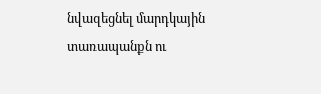նվազեցնել մարդկային տառապանքն ու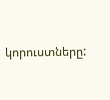կորուստները: